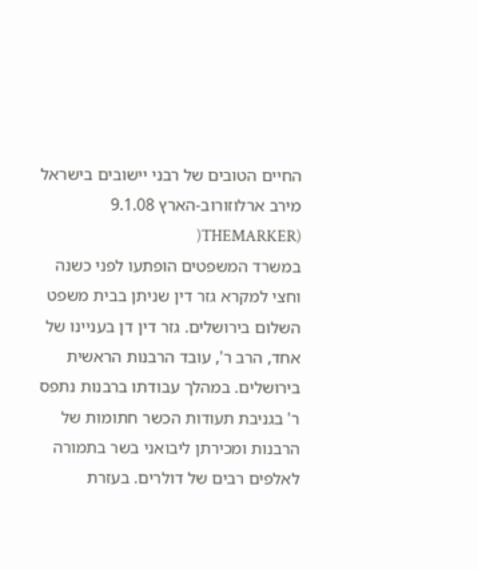החיים הטובים של רבני יישובים בישראל
מירב ארלוזורוב-הארץ 9.1.08 (THEMARKER(
במשרד המשפטים הופתעו לפני כשנה וחצי למקרא גזר דין שניתן בבית משפט השלום בירושלים. גזר דין דן בעניינו של אחד, הרב ר', עובד הרבנות הראשית בירושלים. במהלך עבודתו ברבנות נתפס ר' בגניבת תעודות הכשר חתומות של הרבנות ומכירתן ליבואני בשר בתמורה לאלפים רבים של דולרים. בעזרת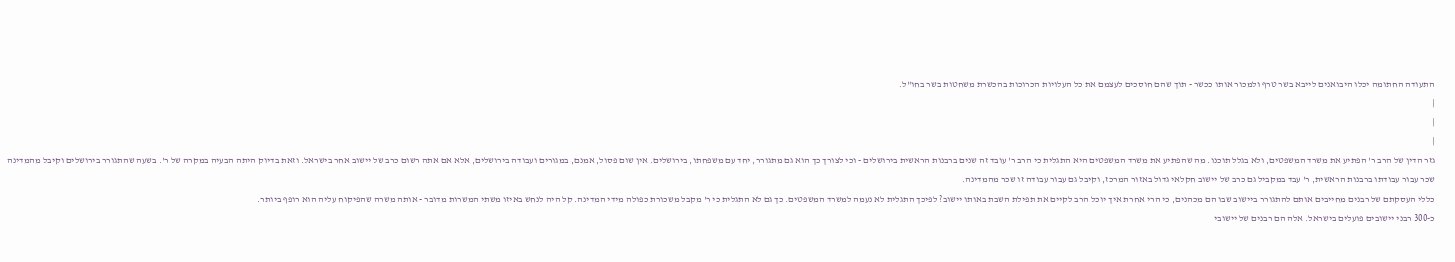התעודה החתומה יכלו היבואנים לייבא בשר טרף ולמכור אותו ככשר - תוך שהם חוסכים לעצמם את כל העלויות הכרוכות בהכשרת משחטות בשר בחו"ל.
|
|
|
גזר הדין של הרב ר' הפתיע את משרד המשפטים, ולא בגלל תוכנו. מה שהפתיע את משרד המשפטים היא התגלית כי הרב ר' עובד זה שנים ברבנות הראשית בירושלים - וכי לצורך כך הוא גם מתגורר, יחד עם משפחתו, בירושלים. אין שום פסול, אמנם, במגורים ועבודה בירושלים, אלא אם אתה רשום כרב של יישוב אחר בישראל. וזאת בדיוק היתה הבעיה במקרה של ר'. בשעה שהתגורר בירושלים וקיבל מהמדינה שכר עבור עבודתו ברבנות הראשית, ר' עבד במקביל גם כרב של יישוב חקלאי גדול באזור המרכז, וקיבל גם עבור עבודה זו שכר מהמדינה.
כללי העסקתם של רבנים מחייבים אותם להתגורר ביישוב שבו הם מכהנים, כי הרי אחרת איך יוכל הרב לקיים את תפילת השבת באותו יישוב? לפיכך התגלית לא נעמה למשרד המשפטים. כך גם לא התגלית כי ר' מקבל משכורת כפולה מידי המדינה. קל היה לנחש באיזו משתי המשרות מדובר - אותה משרה שהפיקוח עליה הוא רופף ביותר.
כ-300 רבני יישובים פועלים בישראל. אלה הם רבנים של יישובי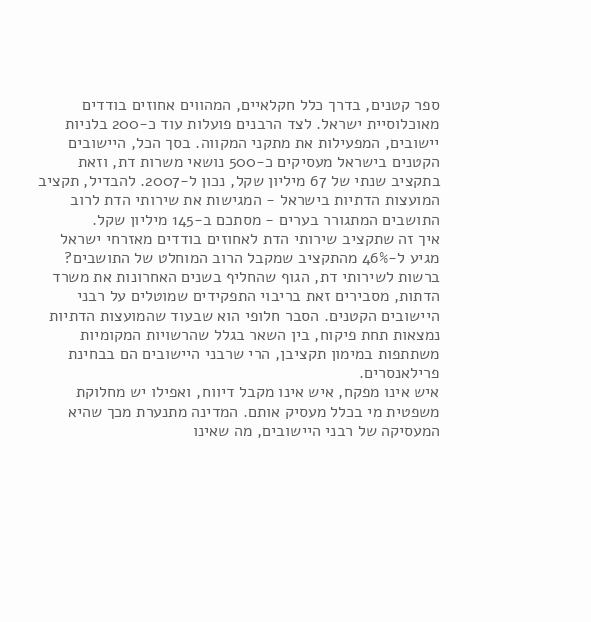ספר קטנים, בדרך כלל חקלאיים, המהווים אחוזים בודדים מאוכלוסיית ישראל. לצד הרבנים פועלות עוד כ-200 בלניות יישובים, המפעילות את מתקני המקווה. בסך הכל, היישובים הקטנים בישראל מעסיקים כ-500 נושאי משרות דת, וזאת בתקציב שנתי של 67 מיליון שקל, נכון ל-2007. להבדיל, תקציב המועצות הדתיות בישראל - המגישות את שירותי הדת לרוב התושבים המתגורר בערים - מסתכם ב-145 מיליון שקל.
איך זה שתקציב שירותי הדת לאחוזים בודדים מאזרחי ישראל מגיע ל-46% מהתקציב שמקבל הרוב המוחלט של התושבים? ברשות לשירותי דת, הגוף שהחליף בשנים האחרונות את משרד הדתות, מסבירים זאת בריבוי התפקידים שמוטלים על רבני היישובים הקטנים. הסבר חלופי הוא שבעוד שהמועצות הדתיות נמצאות תחת פיקוח, בין השאר בגלל שהרשויות המקומיות משתתפות במימון תקציבן, הרי שרבני היישובים הם בבחינת פרילאנסרים.
איש אינו מפקח, איש אינו מקבל דיווח, ואפילו יש מחלוקת משפטית מי בכלל מעסיק אותם. המדינה מתנערת מכך שהיא המעסיקה של רבני היישובים, מה שאינו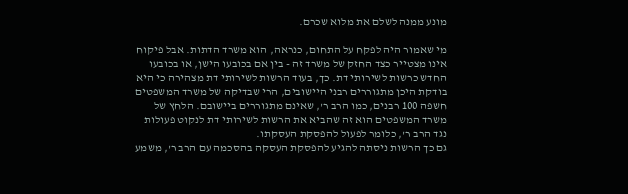מונע ממנה לשלם את מלוא שכרם.

מי שאמור היה לפקח על התחום, כנראה, הוא משרד הדתות. אבל פיקוח אינו מצטייר כצד החזק של משרד זה - בין אם בכובעו הישן, או בכובעו החדש כרשות לשירותי דת. כך, בעוד הרשות לשירותי דת מצהירה כי היא בודקת היכן מתגוררים רבני היישובים, הרי שבדיקה של משרד המשפטים חשפה 100 רבנים, כמו הרב ר', שאינם מתגוררים ביישובם. הלחץ של משרד המשפטים הוא זה שהביא את הרשות לשירותי דת לנקוט פעולות נגד הרב ר', כלומר לפעול להפסקת העסקתו.
גם כך הרשות ניסתה להגיע להפסקת העסקה בהסכמה עם הרב ר', משמע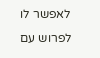לאפשר לו לפרוש עם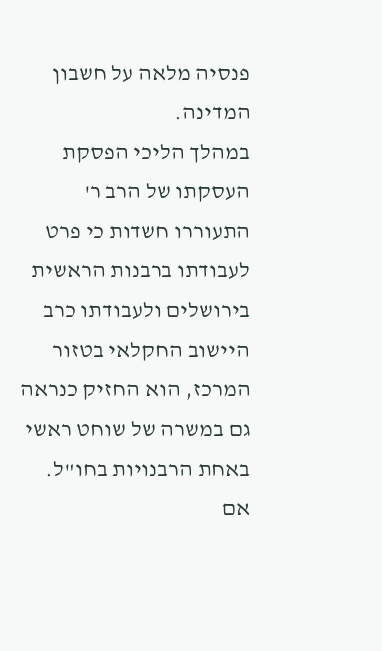פנסיה מלאה על חשבון המדינה.
במהלך הליכי הפסקת העסקתו של הרב ר' התעוררו חשדות כי פרט לעבודתו ברבנות הראשית בירושלים ולעבודתו כרב היישוב החקלאי בטזור המרכז, הוא החזיק כנראה גם במשרה של שוחט ראשי באחת הרבנויות בחו"ל. אם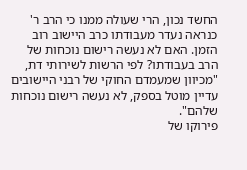החשד נכון, הרי שעולה ממנו כי הרב ר' כנראה נעדר מעבודתו כרב היישוב רוב הזמן. האם לא נעשה רישום נוכחות של הרב בעבודתו? לפי הרשות לשירותי דת, "מכיוון שמעמדם החוקי של רבני היישובים עדיין מוטל בספק, לא נעשה רישום נוכחות שלהם".
פירוקו של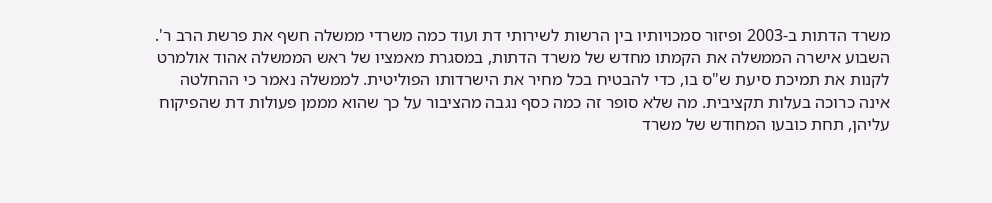משרד הדתות ב-2003 ופיזור סמכויותיו בין הרשות לשירותי דת ועוד כמה משרדי ממשלה חשף את פרשת הרב ר'. השבוע אישרה הממשלה את הקמתו מחדש של משרד הדתות, במסגרת מאמציו של ראש הממשלה אהוד אולמרט לקנות את תמיכת סיעת ש"ס בו, כדי להבטיח בכל מחיר את הישרדותו הפוליטית. לממשלה נאמר כי ההחלטה אינה כרוכה בעלות תקציבית. מה שלא סופר זה כמה כסף נגבה מהציבור על כך שהוא מממן פעולות דת שהפיקוח עליהן, תחת כובעו המחודש של משרד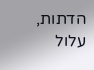הדתות, עלול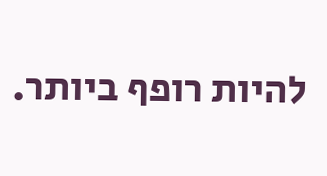להיות רופף ביותר.